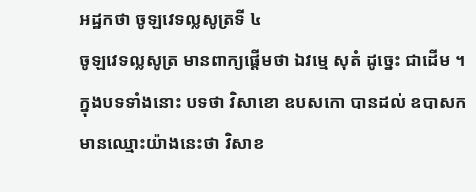អដ្ឋកថា ចូឡវេទល្លសូត្រទី ៤
ចូឡវេទល្លសូត្រ មានពាក្យផ្តើមថា ឯវម្មេ សុតំ ដូច្នេះ ជាដើម ។ ក្នុងបទទាំងនោះ បទថា វិសាខោ ឧបសកោ បានដល់ ឧបាសក មានឈ្មោះយ៉ាងនេះថា វិសាខ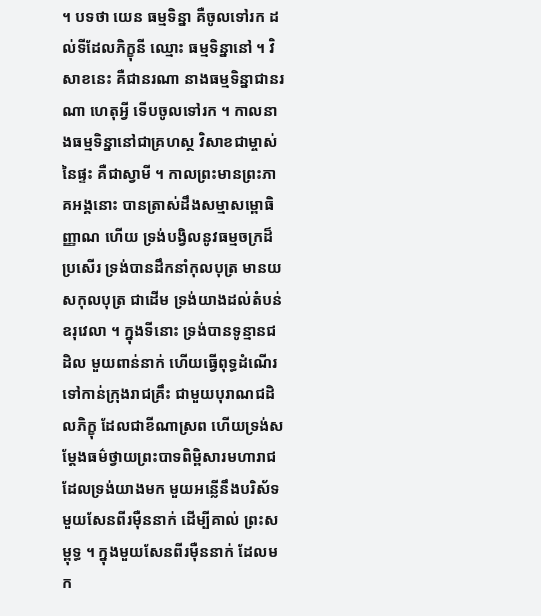។ បទថា យេន ធម្មទិន្នា គឺចូលទៅរក ដល់ទីដែលភិក្ខុនី ឈ្មោះ ធម្មទិន្នានៅ ។ វិសាខនេះ គឺជានរណា នាងធម្មទិន្នាជានរណា ហេតុអ្វី ទើបចូលទៅរក ។ កាលនាងធម្មទិន្នានៅជាគ្រហស្ថ វិសាខជាម្ចាស់នៃផ្ទះ គឺជាស្វាមី ។ កាលព្រះមានព្រះភាគអង្គនោះ បានត្រាស់ដឹងសម្មាសម្ពោធិញ្ញាណ ហើយ ទ្រង់បង្វិលនូវធម្មចក្រដ៏ប្រសើរ ទ្រង់បានដឹកនាំកុលបុត្រ មានយសកុលបុត្រ ជាដើម ទ្រង់យាងដល់តំបន់ឧរុវេលា ។ ក្នុងទីនោះ ទ្រង់បានទូន្មានជដិល មួយពាន់នាក់ ហើយធ្វើពុទ្ធដំណើរទៅកាន់ក្រុងរាជគ្រឹះ ជាមួយបុរាណជដិលភិក្ខុ ដែលជាខីណាស្រព ហើយទ្រង់សម្តែងធម៌ថ្វាយព្រះបាទពិម្ពិសារមហារាជ ដែលទ្រង់យាងមក មួយអន្លើនឹងបរិស័ទមួយសែនពីរម៉ឺននាក់ ដើម្បីគាល់ ព្រះសម្ពុទ្ធ ។ ក្នុងមួយសែនពីរម៉ឺននាក់ ដែលមក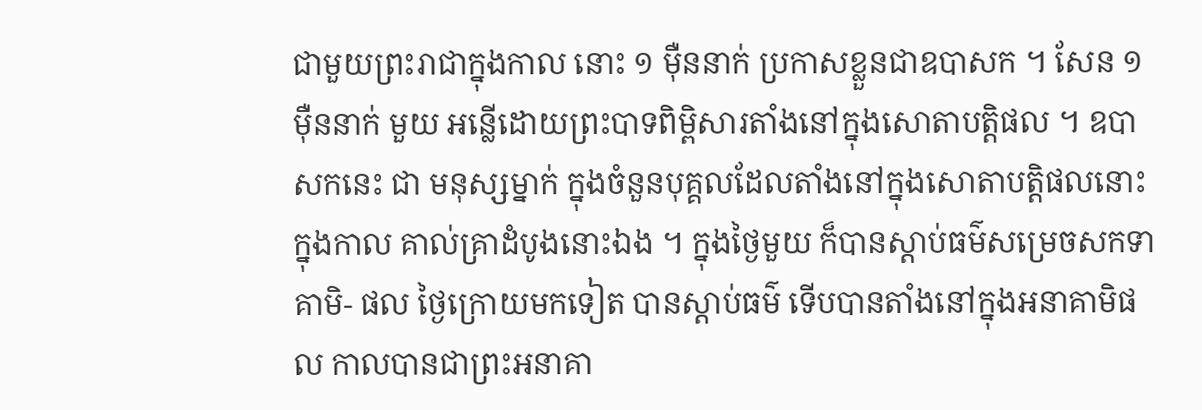ជាមួយព្រះរាជាក្នុងកាល នោះ ១ ម៉ឺននាក់ ប្រកាសខ្លួនជាឧបាសក ។ សែន ១ ម៉ឺននាក់ មួយ អន្លើដោយព្រះបាទពិម្ពិសារតាំងនៅក្នុងសោតាបត្តិផល ។ ឧបាសកនេះ ជា មនុស្សម្នាក់ ក្នុងចំនួនបុគ្គលដែលតាំងនៅក្នុងសោតាបត្តិផលនោះ ក្នុងកាល គាល់គ្រាដំបូងនោះឯង ។ ក្នុងថ្ងៃមួយ ក៏បានស្តាប់ធម៌សម្រេចសកទាគាមិ- ផល ថ្ងៃក្រោយមកទៀត បានស្តាប់ធម៌ ទើបបានតាំងនៅក្នុងអនាគាមិផល កាលបានជាព្រះអនាគា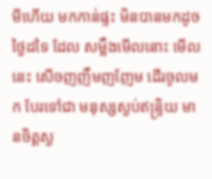មីហើយ មកកាន់ផ្ទះ មិនបានមកដូចថ្ងៃដទៃ ដែល សម្លឹងមើលនោះ មើលនេះ សើចញញឹមញញែម ដើរចូលមក បែរទៅជា មនុស្សស្ងប់ឥន្ទ្រិយ មានចិត្តស្ង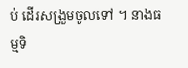ប់ ដើរសង្រួមចូលទៅ ។ នាងធម្មទិ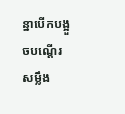ន្នាបើកបង្អួចបណ្តើរ សម្លឹង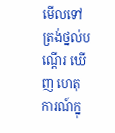មើលទៅត្រង់ថ្នល់បណ្តើរ ឃើញ ហេតុការណ៍ក្នុ